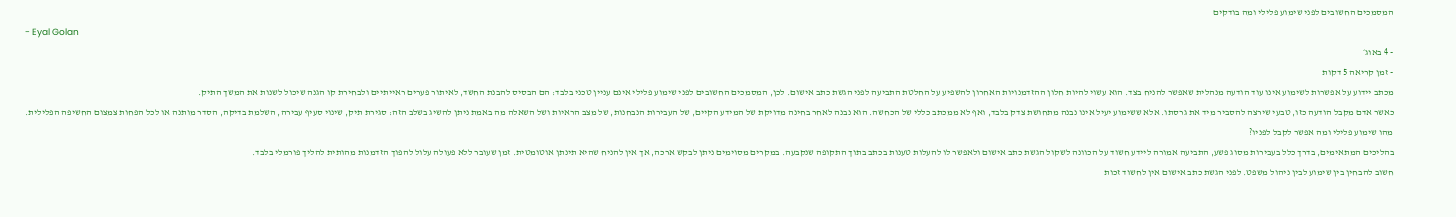המסמכים החשובים לפני שימוע פלילי ומה בודקים
- Eyal Golan
- 4 באוג׳
- זמן קריאה 5 דקות
מכתב יידוע על אפשרות לשימוע אינו עוד הודעה מנהלית שאפשר להניח בצד. הוא עשוי להיות חלון ההזדמנויות האחרון להשפיע על החלטת התביעה לפני הגשת כתב אישום. לכן, המסמכים החשובים לפני שימוע פלילי אינם עניין טכני בלבד: הם הבסיס להבנת החשד, לאיתור פערים ראייתיים ולבחירת קו הגנה שיכול לשנות את המשך התיק.
כאשר אדם מקבל הודעה כזו, טבעי שירצה להסביר מיד את גרסתו. אלא ששימוע יעיל אינו נבנה מתחושת צדק בלבד, ואף לא ממכתב כללי של הכחשה. הוא נבנה לאחר בחינה מדויקת של המידע הקיים, של העבירות הנבחנות, של מצב הראיות ושל השאלה מה באמת ניתן להשיג בשלב הזה: סגירת תיק, שינוי סעיף עבירה, השלמת בדיקה, הסדר מותנה או לכל הפחות צמצום החשיפה הפלילית.
מהו שימוע פלילי ומה אפשר לקבל לפניו?
בהליכים המתאימים, בדרך כלל בעבירות מסוג פשע, התביעה אמורה ליידע חשוד על הכוונה לשקול הגשת כתב אישום ולאפשר לו להעלות טענות בכתב בתוך התקופה שנקבעה. במקרים מסוימים ניתן לבקש ארכה, אך אין להניח שהיא תינתן אוטומטית. זמן שעובר ללא פעולה עלול להפוך הזדמנות מהותית להליך פורמלי בלבד.
חשוב להבחין בין שימוע לבין ניהול משפט. לפני הגשת כתב אישום אין לחשוד זכות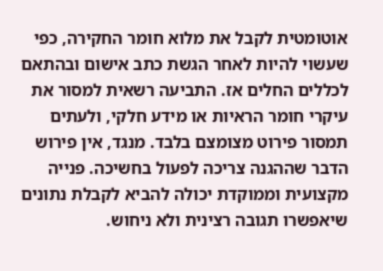אוטומטית לקבל את מלוא חומר החקירה, כפי שעשוי להיות לאחר הגשת כתב אישום ובהתאם לכללים החלים אז. התביעה רשאית למסור את עיקרי חומר הראיות או מידע חלקי, ולעתים תמסור פירוט מצומצם בלבד. מנגד, אין פירוש הדבר שההגנה צריכה לפעול בחשיכה. פנייה מקצועית וממוקדת יכולה להביא לקבלת נתונים שיאפשרו תגובה רצינית ולא ניחוש.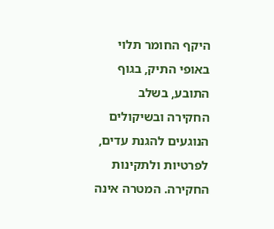היקף החומר תלוי באופי התיק, בגוף התובע, בשלב החקירה ובשיקולים הנוגעים להגנת עדים, לפרטיות ולתקינות החקירה. המטרה אינה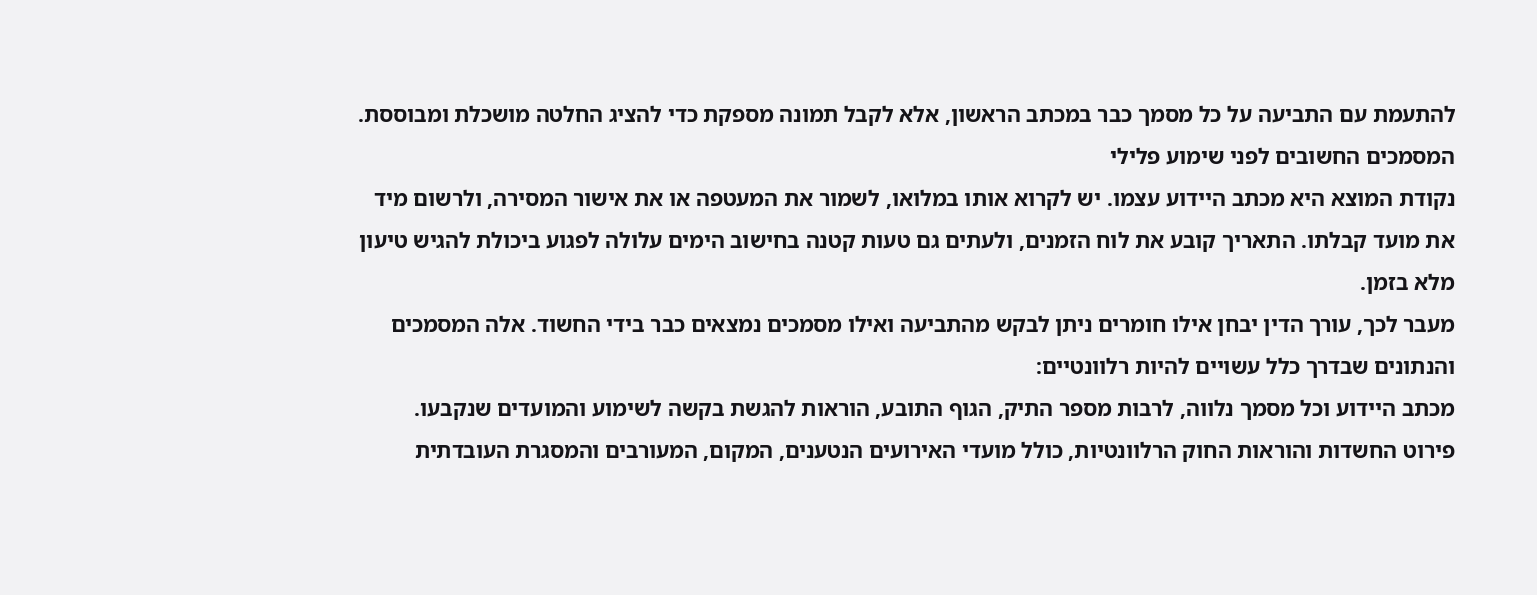להתעמת עם התביעה על כל מסמך כבר במכתב הראשון, אלא לקבל תמונה מספקת כדי להציג החלטה מושכלת ומבוססת.
המסמכים החשובים לפני שימוע פלילי
נקודת המוצא היא מכתב היידוע עצמו. יש לקרוא אותו במלואו, לשמור את המעטפה או את אישור המסירה, ולרשום מיד את מועד קבלתו. התאריך קובע את לוח הזמנים, ולעתים גם טעות קטנה בחישוב הימים עלולה לפגוע ביכולת להגיש טיעון מלא בזמן.
מעבר לכך, עורך הדין יבחן אילו חומרים ניתן לבקש מהתביעה ואילו מסמכים נמצאים כבר בידי החשוד. אלה המסמכים והנתונים שבדרך כלל עשויים להיות רלוונטיים:
מכתב היידוע וכל מסמך נלווה, לרבות מספר התיק, הגוף התובע, הוראות להגשת בקשה לשימוע והמועדים שנקבעו.
פירוט החשדות והוראות החוק הרלוונטיות, כולל מועדי האירועים הנטענים, המקום, המעורבים והמסגרת העובדתית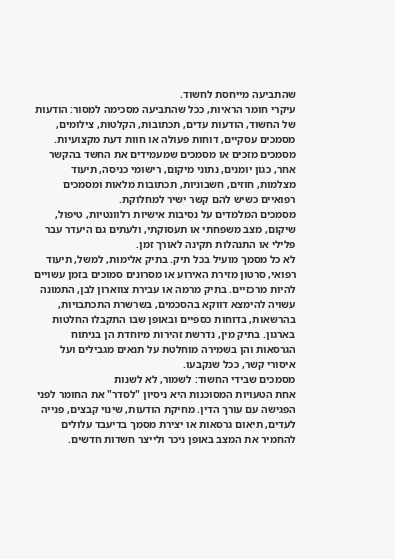שהתביעה מייחסת לחשוד.
עיקרי חומר הראיות, ככל שהתביעה מסכימה למסור: הודעות של החשוד, הודעות עדים, תכתובות, הקלטות, צילומים, מסמכים עסקיים, דוחות פעולה או חוות דעת מקצועיות.
מסמכים מזכים או מסמכים שמעמידים את החשד בהקשר אחר, כגון יומנים, נתוני מיקום, רישומי כניסה, תיעוד מצלמות, חוזים, חשבוניות, תכתובות מלאות ומסמכים רפואיים כשיש להם קשר ישיר למחלוקת.
מסמכים המלמדים על נסיבות אישיות רלוונטיות, טיפול, שיקום, מצב משפחתי או תעסוקתי, ולעתים גם היעדר עבר פלילי או התנהלות תקינה לאורך זמן.
לא כל מסמך מועיל בכל תיק. בתיק אלימות, למשל, תיעוד רפואי, סרטון מזירת האירוע או מסרונים סמוכים בזמן עשויים להיות מרכזיים. בתיק מרמה או עבירת צווארון לבן, התמונה עשויה להימצא דווקא בהסכמים, בשרשרת התכתבויות, בהרשאות, בדוחות כספיים ובאופן שבו התקבלו החלטות בארגון. בתיק מין, נדרשת זהירות מיוחדת הן בניתוח הגרסאות והן בשמירה מוחלטת על תנאים מגבילים ועל איסורי קשר, ככל שנקבעו.
מסמכים שבידי החשוד: לשמור, לא לשנות
אחת הטעויות המסוכנות היא ניסיון "לסדר" את החומר לפני הפגישה עם עורך הדין. מחיקת הודעות, שינוי קבצים, פנייה לעדים, תיאום גרסאות או יצירת מסמך בדיעבד עלולים להחמיר את המצב באופן ניכר ולייצר חשדות חדשים.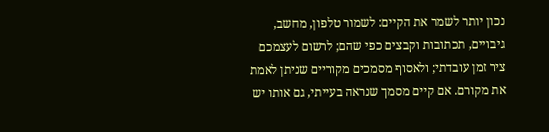נכון יותר לשמר את הקיים: לשמור טלפון, מחשב, גיבויים, תכתובות וקבצים כפי שהם; לרשום לעצמכם ציר זמן עובדתי; ולאסוף מסמכים מקוריים שניתן לאמת את מקורם. אם קיים מסמך שנראה בעייתי, גם אותו יש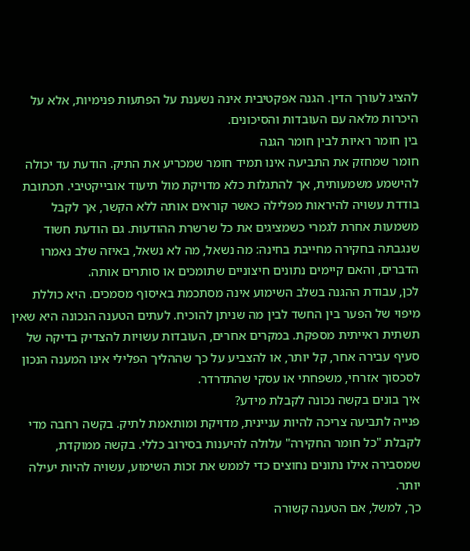להציג לעורך הדין. הגנה אפקטיבית אינה נשענת על הפתעות פנימיות, אלא על היכרות מלאה עם העובדות והסיכונים.
בין חומר ראיות לבין חומר הגנה
חומר שמחזק את התביעה אינו תמיד חומר שמכריע את התיק. הודעת עד יכולה להישמע משמעותית, אך להתגלות כלא מדויקת מול תיעוד אובייקטיבי. תכתובת בודדת עשויה להיראות מפלילה כאשר קוראים אותה ללא הקשר, אך לקבל משמעות אחרת לגמרי כשמציגים את כל שרשרת ההודעות. גם הודעת חשוד שנגבתה בחקירה מחייבת בחינה: מה נשאל, מה לא נשאל, באיזה שלב נאמרו הדברים, והאם קיימים נתונים חיצוניים שתומכים או סותרים אותה.
לכן, עבודת ההגנה בשלב השימוע אינה מסתכמת באיסוף מסמכים. היא כוללת מיפוי של הפער בין החשד לבין מה שניתן להוכיח. לעתים הטענה הנכונה היא שאין תשתית ראייתית מספקת. במקרים אחרים, העובדות עשויות להצדיק בדיקה של סעיף עבירה אחר, קל יותר, או להצביע על כך שההליך הפלילי אינו המענה הנכון לסכסוך אזרחי, משפחתי או עסקי שהתדרדר.
איך בונים בקשה נכונה לקבלת מידע?
פנייה לתביעה צריכה להיות עניינית, מדויקת ומותאמת לתיק. בקשה רחבה מדי לקבלת "כל חומר החקירה" עלולה להיענות בסירוב כללי. בקשה ממוקדת, שמסבירה אילו נתונים נחוצים כדי לממש את זכות השימוע, עשויה להיות יעילה יותר.
כך, למשל, אם הטענה קשורה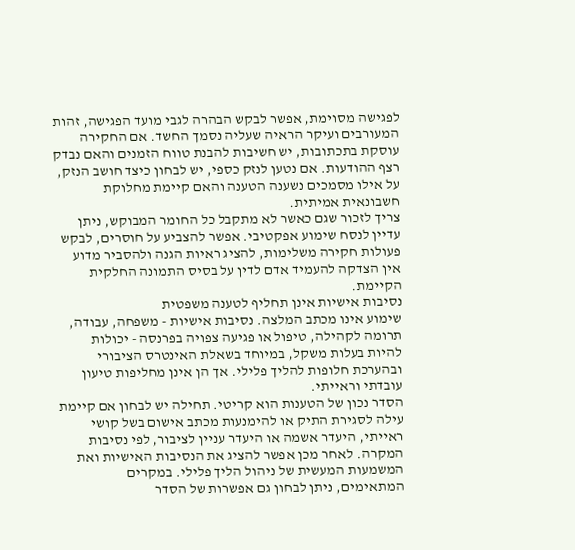לפגישה מסוימת, אפשר לבקש הבהרה לגבי מועד הפגישה, זהות המעורבים ועיקר הראיה שעליה נסמך החשד. אם החקירה עוסקת בתכתובות, יש חשיבות להבנת טווח הזמנים והאם נבדק רצף ההודעות. אם נטען לנזק כספי, יש לבחון כיצד חושב הנזק, על אילו מסמכים נשענה הטענה והאם קיימת מחלוקת חשבונאית אמיתית.
צריך לזכור שגם כאשר לא מתקבל כל החומר המבוקש, ניתן עדיין לנסח שימוע אפקטיבי. אפשר להצביע על חוסרים, לבקש פעולות חקירה משלימות, להציג ראיות הגנה ולהסביר מדוע אין הצדקה להעמיד אדם לדין על בסיס התמונה החלקית הקיימת.
נסיבות אישיות אינן תחליף לטענה משפטית
שימוע אינו מכתב המלצה. נסיבות אישיות - משפחה, עבודה, תרומה לקהילה, טיפול או פגיעה צפויה בפרנסה - יכולות להיות בעלות משקל, במיוחד בשאלת האינטרס הציבורי ובהערכת חלופות להליך פלילי. אך הן אינן מחליפות טיעון עובדתי וראייתי.
הסדר נכון של הטענות הוא קריטי. תחילה יש לבחון אם קיימת עילה לסגירת התיק או להימנעות מכתב אישום בשל קושי ראייתי, היעדר אשמה או היעדר עניין לציבור, לפי נסיבות המקרה. לאחר מכן אפשר להציג את הנסיבות האישיות ואת המשמעות המעשית של ניהול הליך פלילי. במקרים המתאימים, ניתן לבחון גם אפשרות של הסדר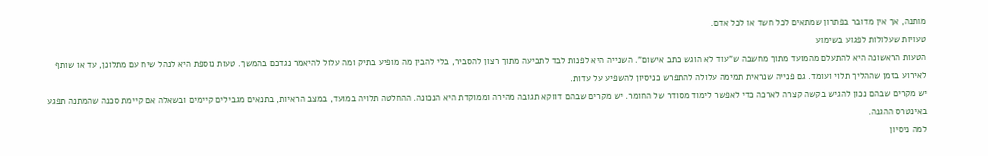מותנה, אך אין מדובר בפתרון שמתאים לכל חשד או לכל אדם.
טעויות שעלולות לפגוע בשימוע
הטעות הראשונה היא להתעלם מהמועד מתוך מחשבה ש"עוד לא הוגש כתב אישום". השנייה היא לפנות לבד לתביעה מתוך רצון להסביר, בלי להבין מה מופיע בתיק ומה עלול להיאמר נגדכם בהמשך. טעות נוספת היא לנהל שיח עם מתלונן, עד או שותף לאירוע בזמן שההליך תלוי ועומד. גם פנייה שנראית תמימה עלולה להתפרש כניסיון להשפיע על עדות.
יש מקרים שבהם נכון להגיש בקשה קצרה לארכה כדי לאפשר לימוד מסודר של החומר. יש מקרים שבהם דווקא תגובה מהירה וממוקדת היא הנכונה. ההחלטה תלויה במועד, במצב הראיות, בתנאים מגבילים קיימים ובשאלה אם קיימת סכנה שהמתנה תפגע באינטרס ההגנה.
למה ניסיון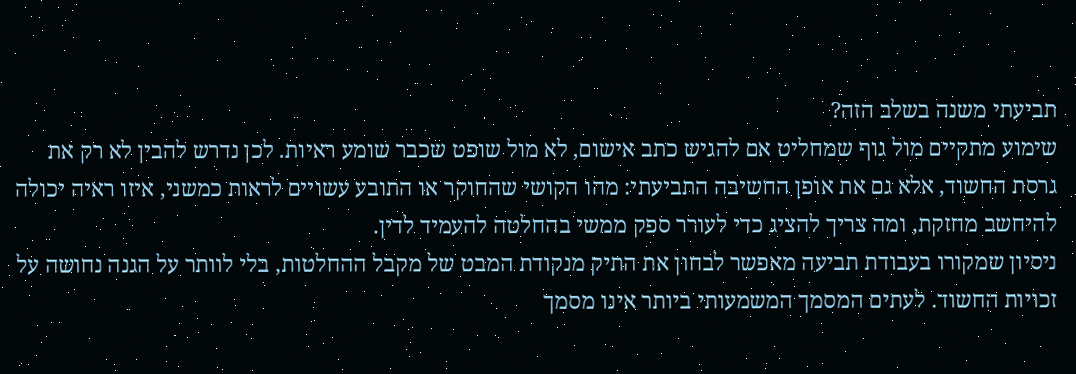תביעתי משנה בשלב הזה?
שימוע מתקיים מול גוף שמחליט אם להגיש כתב אישום, לא מול שופט שכבר שומע ראיות. לכן נדרש להבין לא רק את גרסת החשוד, אלא גם את אופן החשיבה התביעתי: מהו הקושי שהחוקר או התובע עשויים לראות כמשני, איזו ראיה יכולה להיחשב מחזקת, ומה צריך להציג כדי לעורר ספק ממשי בהחלטה להעמיד לדין.
ניסיון שמקורו בעבודת תביעה מאפשר לבחון את התיק מנקודת המבט של מקבל ההחלטות, בלי לוותר על הגנה נחושה על זכויות החשוד. לעתים המסמך המשמעותי ביותר אינו מסמך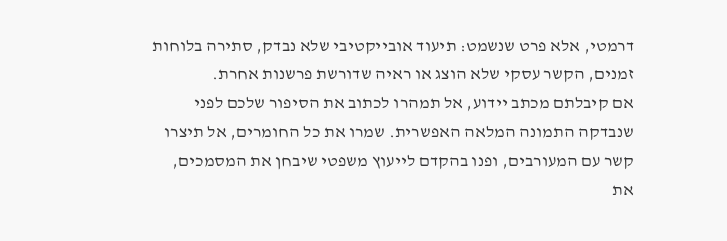דרמטי, אלא פרט שנשמט: תיעוד אובייקטיבי שלא נבדק, סתירה בלוחות זמנים, הקשר עסקי שלא הוצג או ראיה שדורשת פרשנות אחרת.
אם קיבלתם מכתב יידוע, אל תמהרו לכתוב את הסיפור שלכם לפני שנבדקה התמונה המלאה האפשרית. שמרו את כל החומרים, אל תיצרו קשר עם המעורבים, ופנו בהקדם לייעוץ משפטי שיבחן את המסמכים, את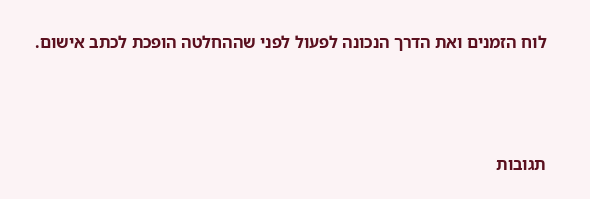לוח הזמנים ואת הדרך הנכונה לפעול לפני שההחלטה הופכת לכתב אישום.




תגובות